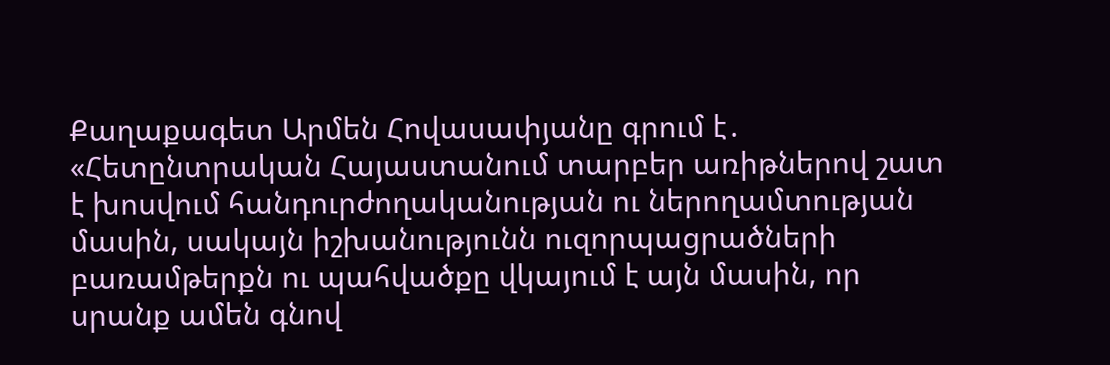Քաղաքագետ Արմեն Հովասափյանը գրում է․ «Հետընտրական Հայաստանում տարբեր առիթներով շատ է խոսվում հանդուրժողականության ու ներողամտության մասին, սակայն իշխանությունն ուզորպացրածների բառամթերքն ու պահվածքը վկայում է այն մասին, որ սրանք ամեն գնով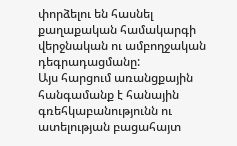փորձելու են հասնել քաղաքական համակարգի վերջնական ու ամբողջական դեգրադացմանը:
Այս հարցում առանցքային հանգամանք է հանային գռեհկաբանությունն ու ատելության բացահայտ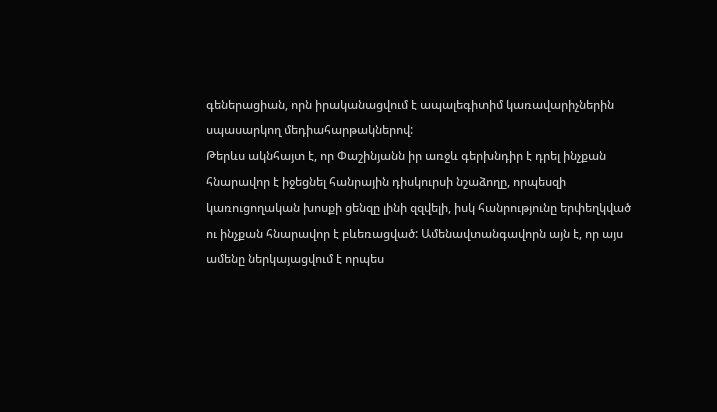գեներացիան, որն իրականացվում է ապալեգիտիմ կառավարիչներին սպասարկող մեդիահարթակներով:
Թերևս ակնհայտ է, որ Փաշինյանն իր առջև գերխնդիր է դրել ինչքան հնարավոր է իջեցնել հանրային դիսկուրսի նշաձողը, որպեսզի կառուցողական խոսքի ցենզը լինի զզվելի, իսկ հանրությունը երփեղկված ու ինչքան հնարավոր է բևեռացված: Ամենավտանգավորն այն է, որ այս ամենը ներկայացվում է որպես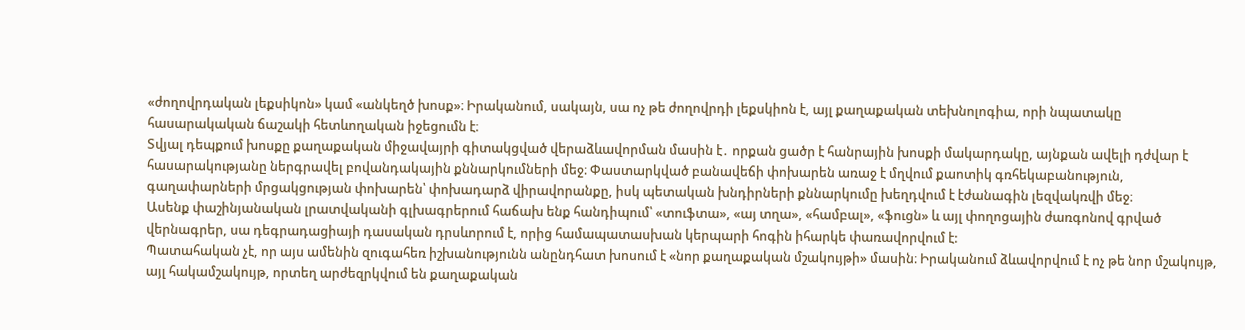«ժողովրդական լեքսիկոն» կամ «անկեղծ խոսք»։ Իրականում, սակայն, սա ոչ թե ժողովրդի լեքսկիոն է, այլ քաղաքական տեխնոլոգիա, որի նպատակը հասարակական ճաշակի հետևողական իջեցումն է։
Տվյալ դեպքում խոսքը քաղաքական միջավայրի գիտակցված վերաձևավորման մասին է․ որքան ցածր է հանրային խոսքի մակարդակը, այնքան ավելի դժվար է հասարակությանը ներգրավել բովանդակային քննարկումների մեջ։ Փաստարկված բանավեճի փոխարեն առաջ է մղվում քաոտիկ գռհեկաբանություն, գաղափարների մրցակցության փոխարեն՝ փոխադարձ վիրավորանքը, իսկ պետական խնդիրների քննարկումը խեղդվում է էժանագին լեզվակռվի մեջ։
Ասենք փաշինյանական լրատվականի գլխագրերում հաճախ ենք հանդիպում՝ «տուֆտա», «այ տղա», «համբալ», «ֆուցն» և այլ փողոցային ժառգոնով գրված վերնագրեր, սա դեգրադացիայի դասական դրսևորում է, որից համապատասխան կերպարի հոգին իհարկե փառավորվում է:
Պատահական չէ, որ այս ամենին զուգահեռ իշխանությունն անընդհատ խոսում է «նոր քաղաքական մշակույթի» մասին։ Իրականում ձևավորվում է ոչ թե նոր մշակույթ, այլ հակամշակույթ, որտեղ արժեզրկվում են քաղաքական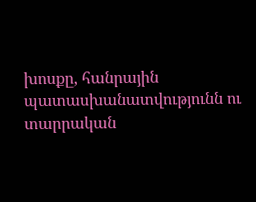խոսքը, հանրային պատասխանատվությունն ու տարրական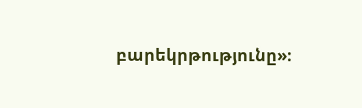բարեկրթությունը»։